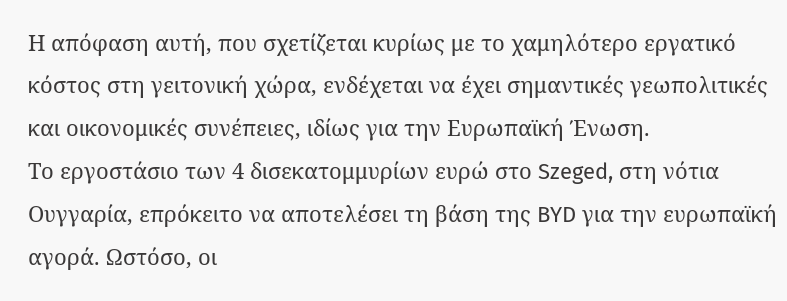Η απόφαση αυτή, που σχετίζεται κυρίως με το χαμηλότερο εργατικό κόστος στη γειτονική χώρα, ενδέχεται να έχει σημαντικές γεωπολιτικές και οικονομικές συνέπειες, ιδίως για την Ευρωπαϊκή Ένωση.
Το εργοστάσιο των 4 δισεκατομμυρίων ευρώ στο Szeged, στη νότια Ουγγαρία, επρόκειτο να αποτελέσει τη βάση της BYD για την ευρωπαϊκή αγορά. Ωστόσο, οι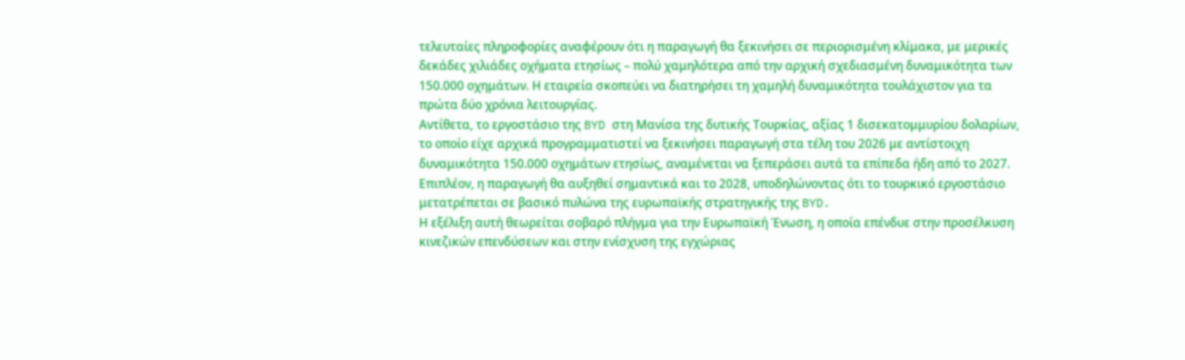τελευταίες πληροφορίες αναφέρουν ότι η παραγωγή θα ξεκινήσει σε περιορισμένη κλίμακα, με μερικές δεκάδες χιλιάδες οχήματα ετησίως – πολύ χαμηλότερα από την αρχική σχεδιασμένη δυναμικότητα των 150.000 οχημάτων. Η εταιρεία σκοπεύει να διατηρήσει τη χαμηλή δυναμικότητα τουλάχιστον για τα πρώτα δύο χρόνια λειτουργίας.
Αντίθετα, το εργοστάσιο της BYD στη Μανίσα της δυτικής Τουρκίας, αξίας 1 δισεκατομμυρίου δολαρίων, το οποίο είχε αρχικά προγραμματιστεί να ξεκινήσει παραγωγή στα τέλη του 2026 με αντίστοιχη δυναμικότητα 150.000 οχημάτων ετησίως, αναμένεται να ξεπεράσει αυτά τα επίπεδα ήδη από το 2027. Επιπλέον, η παραγωγή θα αυξηθεί σημαντικά και το 2028, υποδηλώνοντας ότι το τουρκικό εργοστάσιο μετατρέπεται σε βασικό πυλώνα της ευρωπαϊκής στρατηγικής της BYD.
Η εξέλιξη αυτή θεωρείται σοβαρό πλήγμα για την Ευρωπαϊκή Ένωση, η οποία επένδυε στην προσέλκυση κινεζικών επενδύσεων και στην ενίσχυση της εγχώριας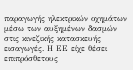παραγωγής ηλεκτρικών οχημάτων μέσω των αυξημένων δασμών στις κινεζικής κατασκευής εισαγωγές. Η ΕΕ είχε θέσει επιπρόσθετους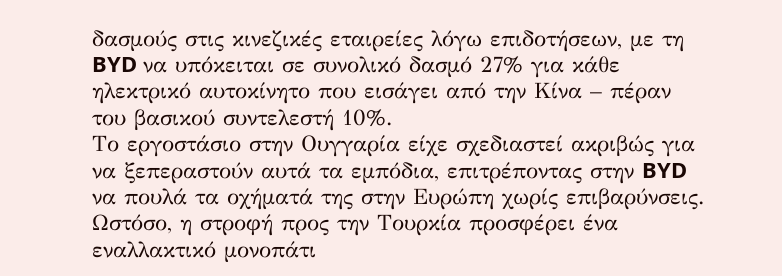δασμούς στις κινεζικές εταιρείες λόγω επιδοτήσεων, με τη BYD να υπόκειται σε συνολικό δασμό 27% για κάθε ηλεκτρικό αυτοκίνητο που εισάγει από την Κίνα – πέραν του βασικού συντελεστή 10%.
Το εργοστάσιο στην Ουγγαρία είχε σχεδιαστεί ακριβώς για να ξεπεραστούν αυτά τα εμπόδια, επιτρέποντας στην BYD να πουλά τα οχήματά της στην Ευρώπη χωρίς επιβαρύνσεις. Ωστόσο, η στροφή προς την Τουρκία προσφέρει ένα εναλλακτικό μονοπάτι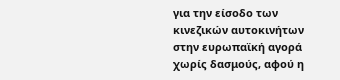για την είσοδο των κινεζικών αυτοκινήτων στην ευρωπαϊκή αγορά χωρίς δασμούς, αφού η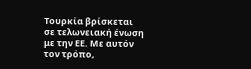Τουρκία βρίσκεται σε τελωνειακή ένωση με την ΕΕ. Με αυτόν τον τρόπο,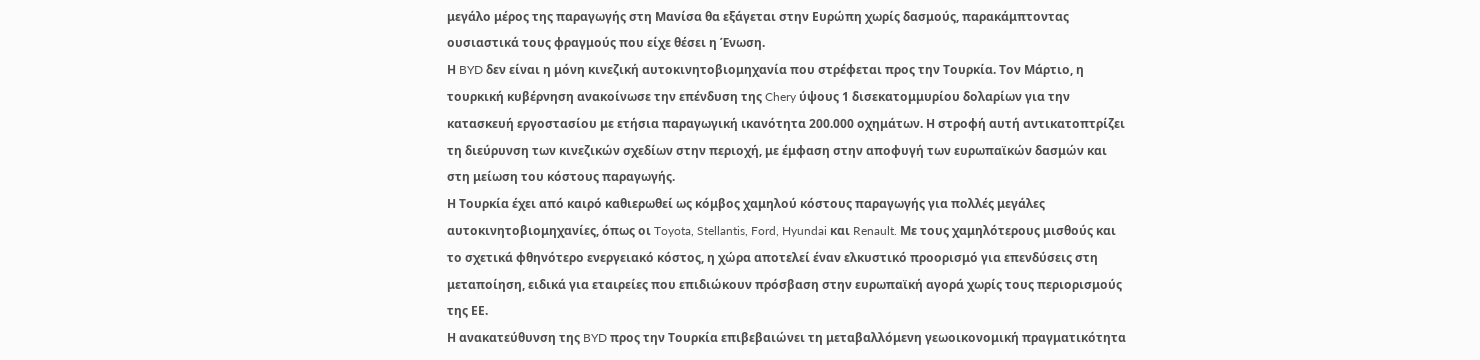μεγάλο μέρος της παραγωγής στη Μανίσα θα εξάγεται στην Ευρώπη χωρίς δασμούς, παρακάμπτοντας ουσιαστικά τους φραγμούς που είχε θέσει η Ένωση.
Η BYD δεν είναι η μόνη κινεζική αυτοκινητοβιομηχανία που στρέφεται προς την Τουρκία. Τον Μάρτιο, η τουρκική κυβέρνηση ανακοίνωσε την επένδυση της Chery ύψους 1 δισεκατομμυρίου δολαρίων για την κατασκευή εργοστασίου με ετήσια παραγωγική ικανότητα 200.000 οχημάτων. Η στροφή αυτή αντικατοπτρίζει τη διεύρυνση των κινεζικών σχεδίων στην περιοχή, με έμφαση στην αποφυγή των ευρωπαϊκών δασμών και στη μείωση του κόστους παραγωγής.
Η Τουρκία έχει από καιρό καθιερωθεί ως κόμβος χαμηλού κόστους παραγωγής για πολλές μεγάλες αυτοκινητοβιομηχανίες, όπως οι Toyota, Stellantis, Ford, Hyundai και Renault. Με τους χαμηλότερους μισθούς και το σχετικά φθηνότερο ενεργειακό κόστος, η χώρα αποτελεί έναν ελκυστικό προορισμό για επενδύσεις στη μεταποίηση, ειδικά για εταιρείες που επιδιώκουν πρόσβαση στην ευρωπαϊκή αγορά χωρίς τους περιορισμούς της ΕΕ.
Η ανακατεύθυνση της BYD προς την Τουρκία επιβεβαιώνει τη μεταβαλλόμενη γεωοικονομική πραγματικότητα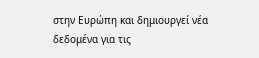στην Ευρώπη και δημιουργεί νέα δεδομένα για τις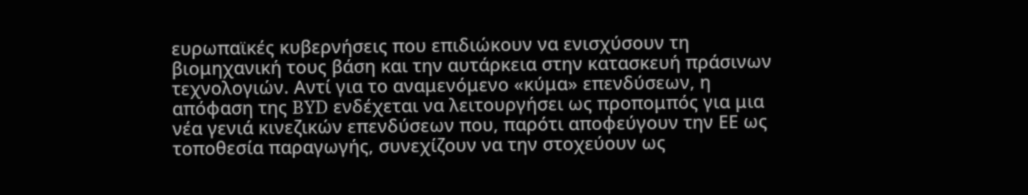ευρωπαϊκές κυβερνήσεις που επιδιώκουν να ενισχύσουν τη βιομηχανική τους βάση και την αυτάρκεια στην κατασκευή πράσινων τεχνολογιών. Αντί για το αναμενόμενο «κύμα» επενδύσεων, η απόφαση της BYD ενδέχεται να λειτουργήσει ως προπομπός για μια νέα γενιά κινεζικών επενδύσεων που, παρότι αποφεύγουν την ΕΕ ως τοποθεσία παραγωγής, συνεχίζουν να την στοχεύουν ως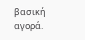βασική αγορά.